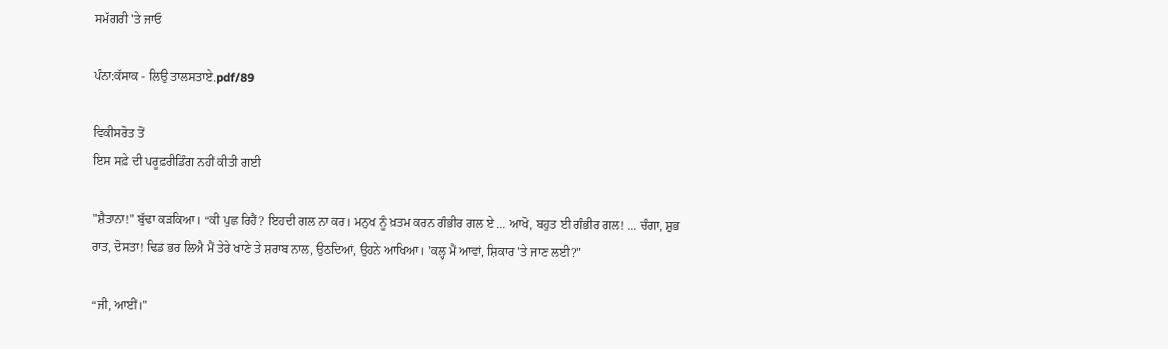ਸਮੱਗਰੀ 'ਤੇ ਜਾਓ

ਪੰਨਾ:ਕੱਸਾਕ - ਲਿਉ ਤਾਲਸਤਾਏ.pdf/89

ਵਿਕੀਸਰੋਤ ਤੋਂ
ਇਸ ਸਫ਼ੇ ਦੀ ਪਰੂਫ਼ਰੀਡਿੰਗ ਨਹੀਂ ਕੀਤੀ ਗਈ

"ਸ਼ੈਤਾਨਾ!" ਬੁੱਢਾ ਕੜਕਿਆ। “ਕੀ ਪੁਛ ਰਿਹੈਂ? ਇਹਦੀ ਗਲ ਨਾ ਕਰ। ਮਨੁਖ ਨੂੰ ਖ਼ਤਮ ਕਰਨ ਗੰਭੀਰ ਗਲ ਏ ... ਆਖੋ, ਬਹੁਤ ਈ ਗੰਭੀਰ ਗਲ! ... ਚੰਗਾ, ਸ਼ੁਭ ਰਾਤ, ਦੋਸਤਾ! ਢਿਡ ਭਰ ਲਿਐ ਮੈਂ ਤੇਰੇ ਖਾਣੇ ਤੇ ਸ਼ਰਾਬ ਨਾਲ, ਉਠਦਿਆਂ, ਉਹਨੇ ਆਖਿਆ। 'ਕਲ੍ਹ ਮੈਂ ਆਵਾਂ, ਸ਼ਿਕਾਰ 'ਤੇ ਜਾਣ ਲਈ?"

“ਜੀ, ਆਈਂ।"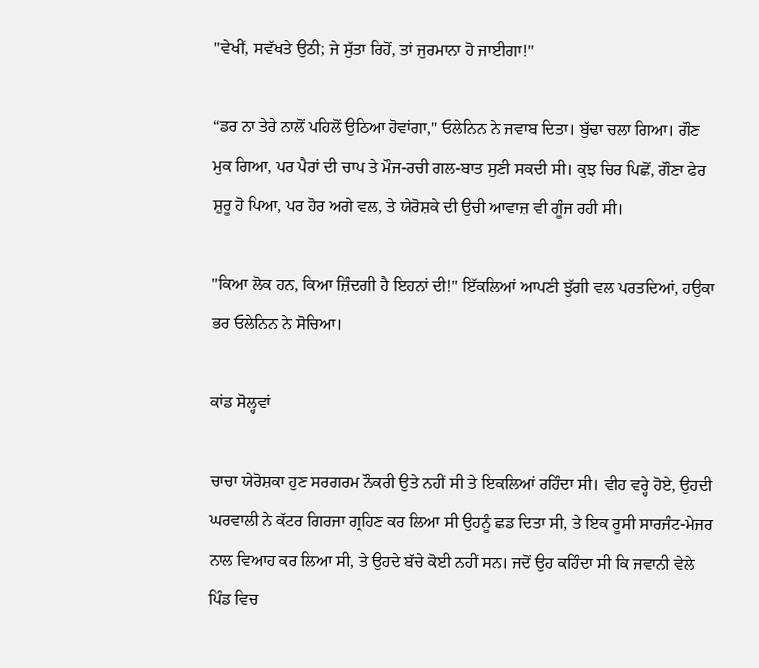"ਵੇਖੀਂ, ਸਵੱਖਤੇ ਉਠੀ; ਜੇ ਸੁੱਤਾ ਰਿਹੋਂ, ਤਾਂ ਜੁਰਮਾਨਾ ਹੋ ਜਾਈਗਾ!"

“ਡਰ ਨਾ ਤੇਰੇ ਨਾਲੋਂ ਪਹਿਲੋਂ ਉਠਿਆ ਹੋਵਾਂਗਾ," ਓਲੇਨਿਨ ਨੇ ਜਵਾਬ ਦਿਤਾ। ਬੁੱਢਾ ਚਲਾ ਗਿਆ। ਗੌਣ ਮੁਕ ਗਿਆ, ਪਰ ਪੈਰਾਂ ਦੀ ਚਾਪ ਤੇ ਮੌਜ-ਰਚੀ ਗਲ-ਬਾਤ ਸੁਣੀ ਸਕਦੀ ਸੀ। ਕੁਝ ਚਿਰ ਪਿਛੋਂ, ਗੌਣਾ ਫੇਰ ਸ਼ੁਰੂ ਹੋ ਪਿਆ, ਪਰ ਹੋਰ ਅਗੇ ਵਲ, ਤੇ ਯੇਰੋਸ਼ਕੇ ਦੀ ਉਚੀ ਆਵਾਜ਼ ਵੀ ਗੂੰਜ ਰਹੀ ਸੀ।

"ਕਿਆ ਲੋਕ ਹਨ, ਕਿਆ ਜ਼ਿੰਦਗੀ ਹੈ ਇਹਨਾਂ ਦੀ!" ਇੱਕਲਿਆਂ ਆਪਣੀ ਝੁੱਗੀ ਵਲ ਪਰਤਦਿਆਂ, ਹਉਕਾ ਭਰ ਓਲੇਨਿਨ ਨੇ ਸੋਚਿਆ।

ਕਾਂਡ ਸੋਲ੍ਹਵਾਂ

ਚਾਚਾ ਯੇਰੋਸ਼ਕਾ ਹੁਣ ਸਰਗਰਮ ਨੌਕਰੀ ਉਤੇ ਨਹੀਂ ਸੀ ਤੇ ਇਕਲਿਆਂ ਰਹਿੰਦਾ ਸੀ। ਵੀਹ ਵਰ੍ਹੇ ਹੋਏ, ਉਹਦੀ ਘਰਵਾਲੀ ਨੇ ਕੱਟਰ ਗਿਰਜਾ ਗ੍ਰਹਿਣ ਕਰ ਲਿਆ ਸੀ ਉਹਨੂੰ ਛਡ ਦਿਤਾ ਸੀ, ਤੇ ਇਕ ਰੂਸੀ ਸਾਰਜੰਟ-ਮੇਜਰ ਨਾਲ ਵਿਆਹ ਕਰ ਲਿਆ ਸੀ, ਤੇ ਉਹਦੇ ਬੱਚੇ ਕੋਈ ਨਹੀਂ ਸਨ। ਜਦੋਂ ਉਹ ਕਹਿੰਦਾ ਸੀ ਕਿ ਜਵਾਨੀ ਵੇਲੇ ਪਿੰਡ ਵਿਚ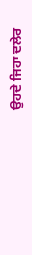ਉਹਦੇ ਜਿਹਾ ਦਲੇਰ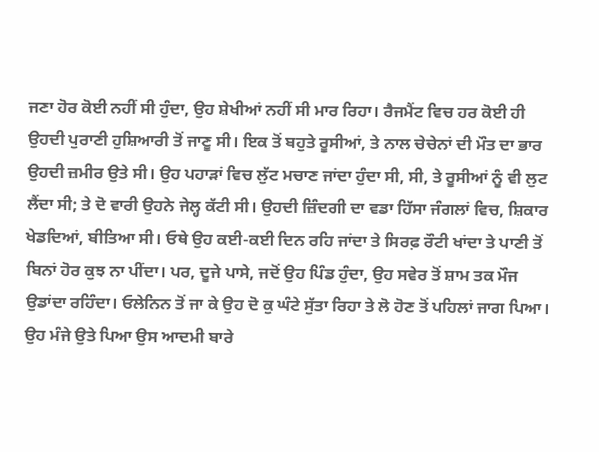ਜਣਾ ਹੋਰ ਕੋਈ ਨਹੀਂ ਸੀ ਹੁੰਦਾ, ਉਹ ਸ਼ੇਖੀਆਂ ਨਹੀਂ ਸੀ ਮਾਰ ਰਿਹਾ। ਰੈਜਮੈਂਟ ਵਿਚ ਹਰ ਕੋਈ ਹੀ ਉਹਦੀ ਪੁਰਾਣੀ ਹੁਸ਼ਿਆਰੀ ਤੋਂ ਜਾਣੂ ਸੀ। ਇਕ ਤੋਂ ਬਹੁਤੇ ਰੂਸੀਆਂ, ਤੇ ਨਾਲ ਚੇਚੇਨਾਂ ਦੀ ਮੌਤ ਦਾ ਭਾਰ ਉਹਦੀ ਜ਼ਮੀਰ ਉਤੇ ਸੀ। ਉਹ ਪਹਾੜਾਂ ਵਿਚ ਲੁੱਟ ਮਚਾਣ ਜਾਂਦਾ ਹੁੰਦਾ ਸੀ, ਸੀ, ਤੇ ਰੂਸੀਆਂ ਨੂੰ ਵੀ ਲੁਟ ਲੈਂਦਾ ਸੀ; ਤੇ ਦੋ ਵਾਰੀ ਉਹਨੇ ਜੇਲ੍ਹ ਕੱਟੀ ਸੀ। ਉਹਦੀ ਜ਼ਿੰਦਗੀ ਦਾ ਵਡਾ ਹਿੱਸਾ ਜੰਗਲਾਂ ਵਿਚ, ਸ਼ਿਕਾਰ ਖੇਡਦਿਆਂ, ਬੀਤਿਆ ਸੀ। ਓਥੇ ਉਹ ਕਈ-ਕਈ ਦਿਨ ਰਹਿ ਜਾਂਦਾ ਤੇ ਸਿਰਫ਼ ਰੌਟੀ ਖਾਂਦਾ ਤੇ ਪਾਣੀ ਤੋਂ ਬਿਨਾਂ ਹੋਰ ਕੁਝ ਨਾ ਪੀਂਦਾ। ਪਰ, ਦੂਜੇ ਪਾਸੇ, ਜਦੋਂ ਉਹ ਪਿੰਡ ਹੁੰਦਾ, ਉਹ ਸਵੇਰ ਤੋਂ ਸ਼ਾਮ ਤਕ ਮੌਜ ਉਡਾਂਦਾ ਰਹਿੰਦਾ। ਓਲੇਨਿਨ ਤੋਂ ਜਾ ਕੇ ਉਹ ਦੋ ਕੁ ਘੰਟੇ ਸੁੱਤਾ ਰਿਹਾ ਤੇ ਲੋ ਹੋਣ ਤੋਂ ਪਹਿਲਾਂ ਜਾਗ ਪਿਆ। ਉਹ ਮੰਜੇ ਉਤੇ ਪਿਆ ਉਸ ਆਦਮੀ ਬਾਰੇ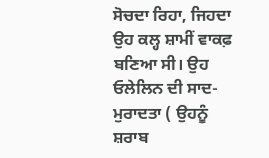ਸੋਚਦਾ ਰਿਹਾ, ਜਿਹਦਾ ਉਹ ਕਲ੍ਹ ਸ਼ਾਮੀਂ ਵਾਕਫ਼ ਬਣਿਆ ਸੀ। ਉਹ ਓਲੇਲਿਨ ਦੀ ਸਾਦ-ਮੁਰਾਦਤਾ ( ਉਹਨੂੰ ਸ਼ਰਾਬ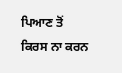ਪਿਆਣ ਤੋਂ ਕਿਰਸ ਨਾ ਕਰਨ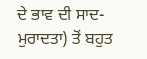ਦੇ ਭਾਵ ਦੀ ਸਾਦ-ਮੁਰਾਦਤਾ) ਤੋਂ ਬਹੁਤ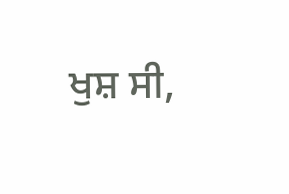ਖੁਸ਼ ਸੀ,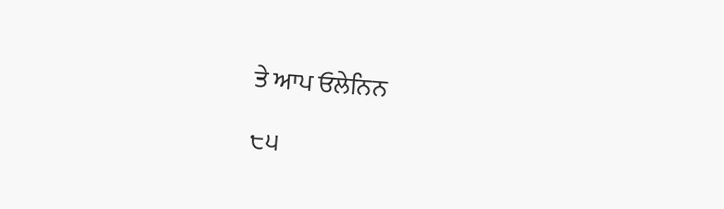ਤੇ ਆਪ ਓਲੇਨਿਨ

੮੫